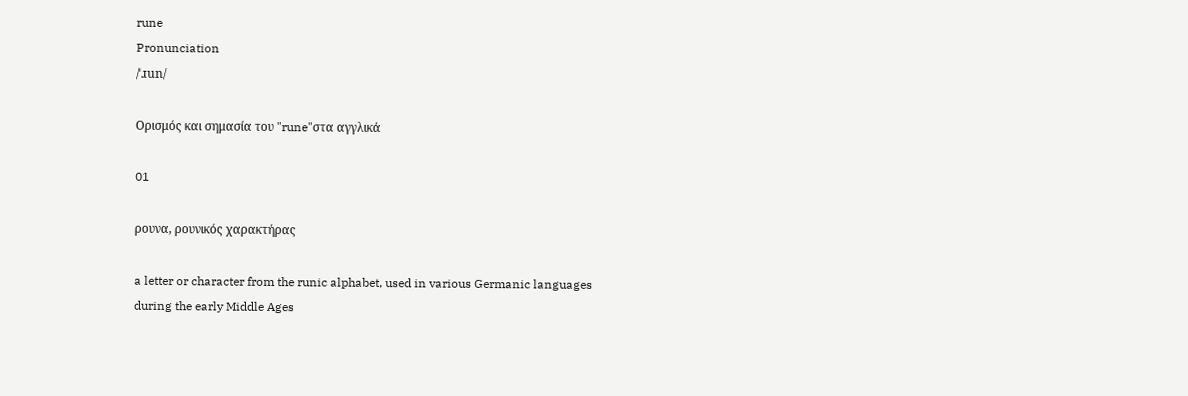rune
Pronunciation
/ˈɹun/

Ορισμός και σημασία του "rune"στα αγγλικά

01

ρουνα, ρουνικός χαρακτήρας

a letter or character from the runic alphabet, used in various Germanic languages during the early Middle Ages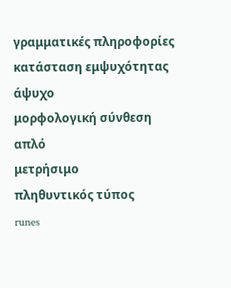γραμματικές πληροφορίες
κατάσταση εμψυχότητας
άψυχο
μορφολογική σύνθεση
απλό
μετρήσιμο
πληθυντικός τύπος
runes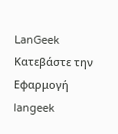LanGeek
Κατεβάστε την Εφαρμογή
langeek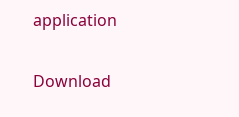application

Download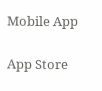Mobile App

App Store